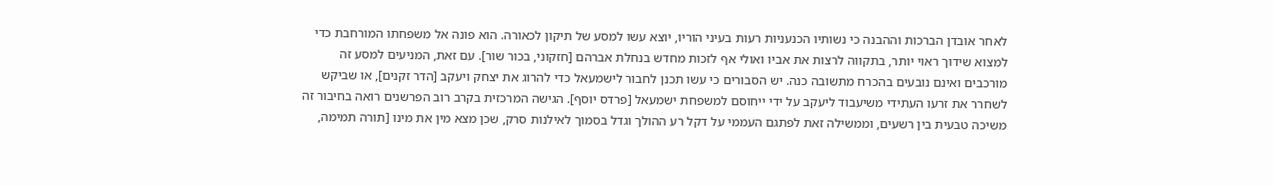לאחר אובדן הברכות וההבנה כי נשותיו הכנעניות רעות בעיני הוריו, יוצא עשו למסע של תיקון לכאורה. הוא פונה אל משפחתו המורחבת כדי למצוא שידוך ראוי יותר, בתקווה לרצות את אביו ואולי אף לזכות מחדש בנחלת אברהם [חזקוני, בכור שור]. עם זאת, המניעים למסע זה מורכבים ואינם נובעים בהכרח מתשובה כנה. יש הסבורים כי עשו תכנן לחבור לישמעאל כדי להרוג את יצחק ויעקב [הדר זקנים], או שביקש לשחרר את זרעו העתידי משיעבוד ליעקב על ידי ייחוסם למשפחת ישמעאל [פרדס יוסף]. הגישה המרכזית בקרב רוב הפרשנים רואה בחיבור זה משיכה טבעית בין רשעים, וממשילה זאת לפתגם העממי על דקל רע ההולך וגדל בסמוך לאילנות סרק, שכן מצא מין את מינו [תורה תמימה,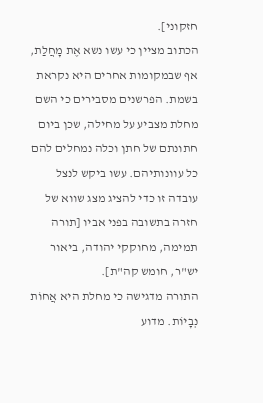חזקוני].
הכתוב מציין כי עשו נשא אֶת מָחֲלַת, אף שבמקומות אחרים היא נקראת בשמת. הפרשנים מסבירים כי השם מחלת מצביע על מחילה, שכן ביום חתונתם של חתן וכלה נמחלים להם כל עוונותיהם. עשו ביקש לנצל עובדה זו כדי להציג מצג שווא של חזרה בתשובה בפני אביו [תורה תמימה, מחוקקי יהודה, ביאור יש"ר, חומש קה"ת].
התורה מדגישה כי מחלת היא אֲחוֹת נְבָיוֹת. מדוע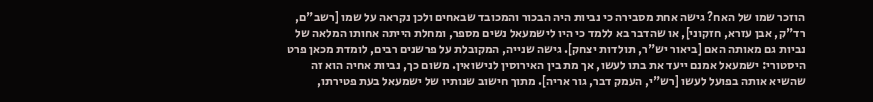הוזכר שמו של האח? גישה אחת מסבירה כי נביות היה הבכור והמכובד שבאחים ולכן נקראה על שמו [רשב"ם, רד"ק, אבן עזרא, חזקוני], או שהדבר בא ללמד כי היו לישמעאל נשים מספר, ומחלת הייתה אחותו המלאה של נביות גם מאותה האם [ביאור יש"ר, תולדות יצחק]. גישה שנייה, המקובלת על פרשנים רבים, לומדת מכאן פרט היסטורי: ישמעאל אמנם ייעד את בתו לעשו, אך מת בין האירוסין לנישואין. משום כך, נביות אחיה הוא זה שהשיא אותה בפועל לעשו [רש"י, העמק דבר, גור אריה]. מתוך חישוב שנותיו של ישמעאל בעת פטירתו,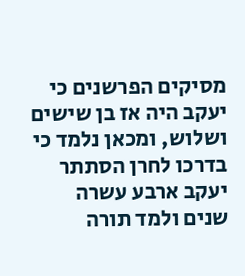מסיקים הפרשנים כי יעקב היה אז בן שישים ושלוש, ומכאן נלמד כי בדרכו לחרן הסתתר יעקב ארבע עשרה שנים ולמד תורה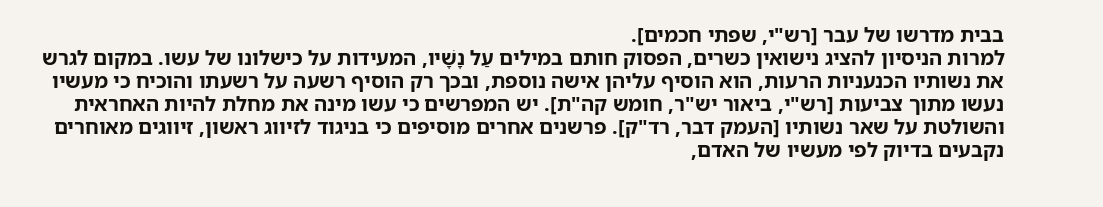בבית מדרשו של עבר [רש"י, שפתי חכמים].
למרות הניסיון להציג נישואין כשרים, הפסוק חותם במילים עַל נָשָׁיו, המעידות על כישלונו של עשו. במקום לגרש את נשותיו הכנעניות הרעות, הוא הוסיף עליהן אישה נוספת, ובכך רק הוסיף רשעה על רשעתו והוכיח כי מעשיו נעשו מתוך צביעות [רש"י, ביאור יש"ר, חומש קה"ת]. יש המפרשים כי עשו מינה את מחלת להיות האחראית והשולטת על שאר נשותיו [העמק דבר, רד"ק]. פרשנים אחרים מוסיפים כי בניגוד לזיווג ראשון, זיווגים מאוחרים נקבעים בדיוק לפי מעשיו של האדם,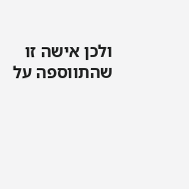ולכן אישה זו שהתווספה על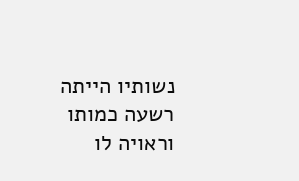נשותיו הייתה רשעה כמותו וראויה לו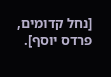[נחל קדומים, פרדס יוסף].